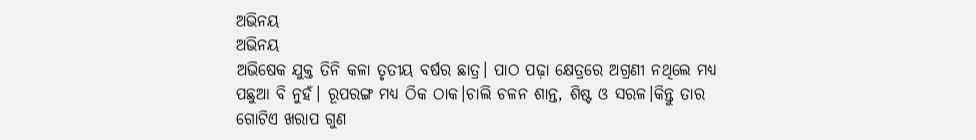ଅଭିନୟ
ଅଭିନୟ
ଅଭିଷେକ ଯୁକ୍ତ ତିନି କଳା ତୃତୀୟ ବର୍ଷର ଛାତ୍ର। ପାଠ ପଢ଼ା କ୍ଷେତ୍ରରେ ଅଗ୍ରଣୀ ନଥିଲେ ମଧ୍ୟ ପଛୁଆ ବି ନୁହଁ। ରୂପରଙ୍ଗ ମଧ୍ୟ ଠିକ ଠାକ।ଚାଲି ଚଳନ ଶାନ୍ତ, ଶିଷ୍ଟ ଓ ସରଳ।କିନ୍ତୁ ତାର ଗୋଟିଏ ଖରାପ ଗୁଣ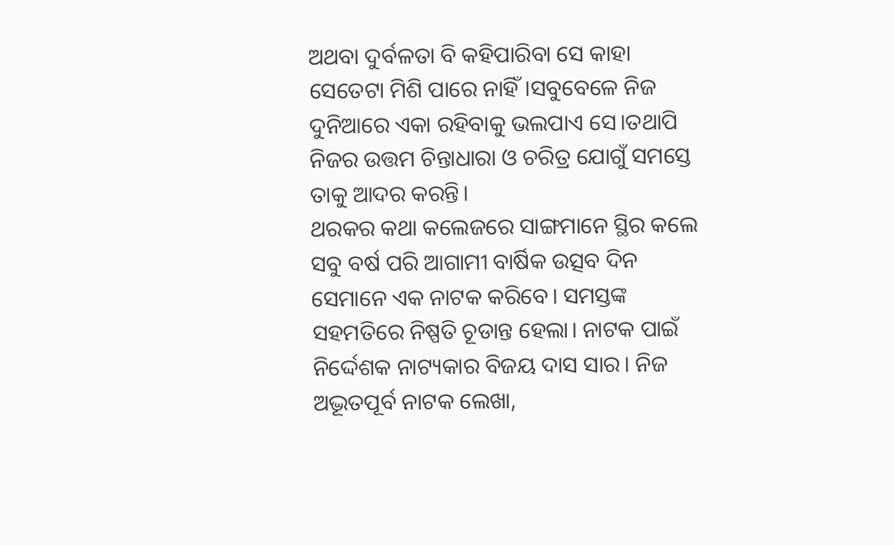ଅଥବା ଦୁର୍ବଳତା ବି କହିପାରିବା ସେ କାହା ସେତେଟା ମିଶି ପାରେ ନାହିଁ।ସବୁବେଳେ ନିଜ ଦୁନିଆରେ ଏକା ରହିବାକୁ ଭଲପାଏ ସେ।ତଥାପି ନିଜର ଉତ୍ତମ ଚିନ୍ତାଧାରା ଓ ଚରିତ୍ର ଯୋଗୁଁ ସମସ୍ତେ ତାକୁ ଆଦର କରନ୍ତି।
ଥରକର କଥା କଲେଜରେ ସାଙ୍ଗମାନେ ସ୍ଥିର କଲେ ସବୁ ବର୍ଷ ପରି ଆଗାମୀ ବାର୍ଷିକ ଉତ୍ସବ ଦିନ ସେମାନେ ଏକ ନାଟକ କରିବେ। ସମସ୍ତଙ୍କ ସହମତିରେ ନିଷ୍ପତି ଚୂଡାନ୍ତ ହେଲା। ନାଟକ ପାଇଁ ନିର୍ଦ୍ଦେଶକ ନାଟ୍ୟକାର ବିଜୟ ଦାସ ସାର। ନିଜ ଅଦ୍ଭୂତପୂର୍ବ ନାଟକ ଲେଖା,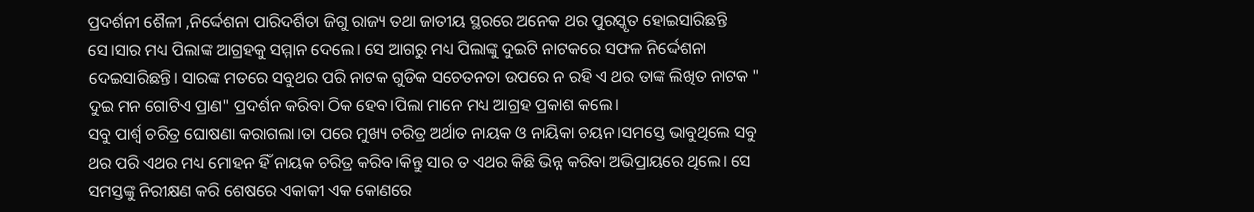ପ୍ରଦର୍ଶନୀ ଶୈଳୀ ,ନିର୍ଦ୍ଦେଶନା ପାରିଦର୍ଶିତା ଜିଗୁ ରାଜ୍ୟ ତଥା ଜାତୀୟ ସ୍ଥରରେ ଅନେକ ଥର ପୁରସ୍କୃତ ହୋଇସାରିଛନ୍ତି ସେ।ସାର ମଧ୍ୟ ପିଲାଙ୍କ ଆଗ୍ରହକୁ ସମ୍ମାନ ଦେଲେ। ସେ ଆଗରୁ ମଧ୍ୟ ପିଲାଙ୍କୁ ଦୁଇଟି ନାଟକରେ ସଫଳ ନିର୍ଦ୍ଦେଶନା ଦେଇସାରିଛନ୍ତି। ସାରଙ୍କ ମତରେ ସବୁଥର ପରି ନାଟକ ଗୁଡିକ ସଚେତନତା ଉପରେ ନ ରହି ଏ ଥର ତାଙ୍କ ଲିଖିତ ନାଟକ " ଦୁଇ ମନ ଗୋଟିଏ ପ୍ରାଣ" ପ୍ରଦର୍ଶନ କରିବା ଠିକ ହେବ।ପିଲା ମାନେ ମଧ୍ୟ ଆଗ୍ରହ ପ୍ରକାଶ କଲେ।
ସବୁ ପାର୍ଶ୍ୱ ଚରିତ୍ର ଘୋଷଣା କରାଗଲା।ତା ପରେ ମୁଖ୍ୟ ଚରିତ୍ର ଅର୍ଥାତ ନାୟକ ଓ ନାୟିକା ଚୟନ।ସମସ୍ତେ ଭାବୁଥିଲେ ସବୁ ଥର ପରି ଏଥର ମଧ୍ୟ ମୋହନ ହିଁ ନାୟକ ଚରିତ୍ର କରିବ।କିନ୍ତୁ ସାର ତ ଏଥର କିଛି ଭିନ୍ନ କରିବା ଅଭିପ୍ରାୟରେ ଥିଲେ। ସେ ସମସ୍ତଙ୍କୁ ନିରୀକ୍ଷଣ କରି ଶେଷରେ ଏକାକୀ ଏକ କୋଣରେ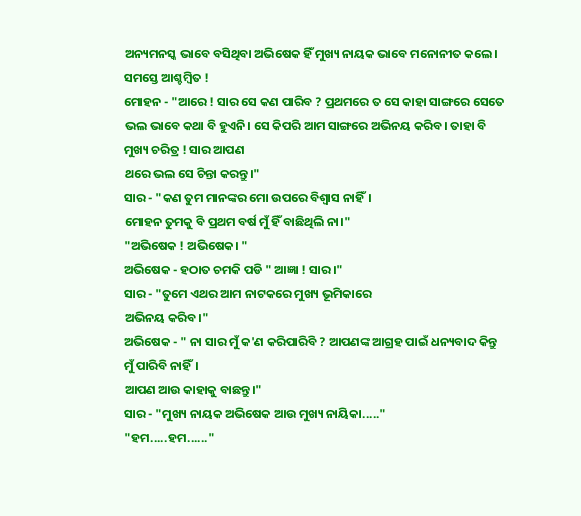ଅନ୍ୟମନସ୍କ ଭାବେ ବସିଥିବା ଅଭିଷେକ ହିଁ ମୁଖ୍ୟ ନାୟକ ଭାବେ ମନୋନୀତ କଲେ।
ସମସ୍ତେ ଆଶ୍ଚମ୍ବିତ !
ମୋହନ - "ଆରେ ! ସାର ସେ କଣ ପାରିବ ? ପ୍ରଥମରେ ତ ସେ କାହା ସାଙ୍ଗରେ ସେତେ ଭଲ ଭାବେ କଥା ବି ହୁଏନି। ସେ କିପରି ଆମ ସାଙ୍ଗରେ ଅଭିନୟ କରିବ। ତାହା ବି ମୁଖ୍ୟ ଚରିତ୍ର ! ସାର ଆପଣ
ଥରେ ଭଲ ସେ ଚିନ୍ତା କରନ୍ତୁ।"
ସାର - "କଣ ତୁମ ମାନଙ୍କର ମୋ ଉପରେ ବିଶ୍ୱାସ ନାହିଁ।
ମୋହନ ତୁମକୁ ବି ପ୍ରଥମ ବର୍ଷ ମୁଁ ହିଁ ବାଛିଥିଲି ନା।"
"ଅଭିଷେକ ! ଅଭିଷେକ। "
ଅଭିଷେକ - ହଠାତ ଚମକି ପଡି " ଆଜ୍ଞା ! ସାର।"
ସାର - "ତୁମେ ଏଥର ଆମ ନାଟକରେ ମୁଖ୍ୟ ଭୂମିକାରେ
ଅଭିନୟ କରିବ।"
ଅଭିଷେକ - " ନା ସାର ମୁଁ କ'ଣ କରିପାରିବି ? ଆପଣଙ୍କ ଆଗ୍ରହ ପାଇଁ ଧନ୍ୟବାଦ କିନ୍ତୁ ମୁଁ ପାରିବି ନାହିଁ।
ଆପଣ ଆଉ କାହାକୁ ବାଛନ୍ତୁ।"
ସାର - "ମୁଖ୍ୟ ନାୟକ ଅଭିଷେକ ଆଉ ମୁଖ୍ୟ ନାୟିକା....."
"ହମ.....ହମ......"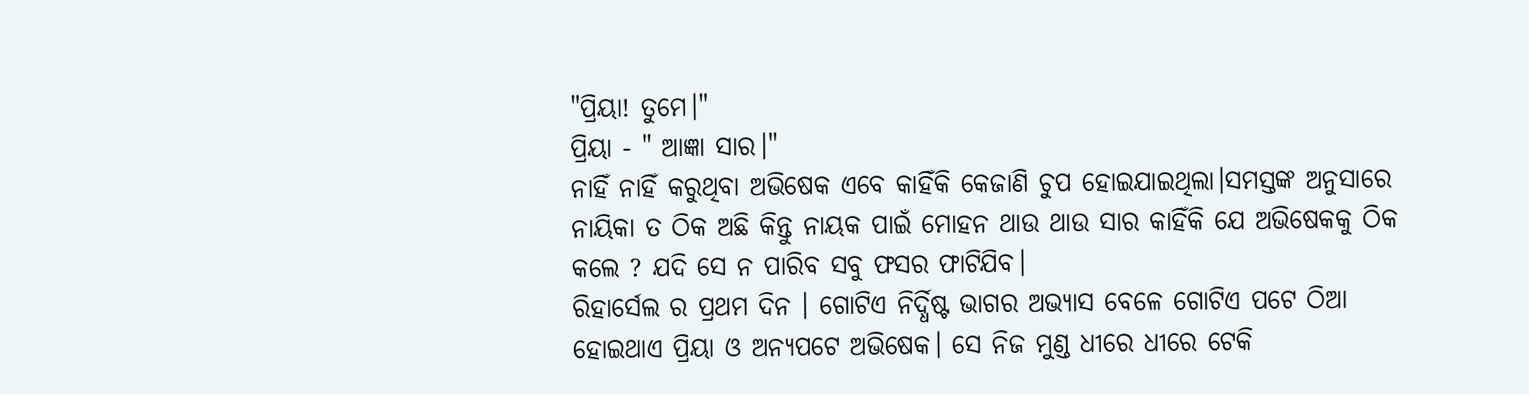"ପ୍ରିୟା! ତୁମେ।"
ପ୍ରିୟା - " ଆଜ୍ଞା ସାର।"
ନାହିଁ ନାହିଁ କରୁଥିବା ଅଭିଷେକ ଏବେ କାହିଁକି କେଜାଣି ଚୁପ ହୋଇଯାଇଥିଲା।ସମସ୍ତଙ୍କ ଅନୁସାରେ ନାୟିକା ତ ଠିକ ଅଛି କିନ୍ତୁ ନାୟକ ପାଇଁ ମୋହନ ଥାଉ ଥାଉ ସାର କାହିଁକି ଯେ ଅଭିଷେକକୁ ଠିକ କଲେ ? ଯଦି ସେ ନ ପାରିବ ସବୁ ଫସର ଫାଟିଯିବ।
ରିହାର୍ସେଲ ର ପ୍ରଥମ ଦିନ । ଗୋଟିଏ ନିର୍ଦ୍ଧିଷ୍ଟ ଭାଗର ଅଭ୍ୟାସ ବେଳେ ଗୋଟିଏ ପଟେ ଠିଆ ହୋଇଥାଏ ପ୍ରିୟା ଓ ଅନ୍ୟପଟେ ଅଭିଷେକ। ସେ ନିଜ ମୁଣ୍ଡ ଧୀରେ ଧୀରେ ଟେକି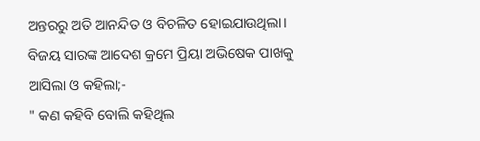ଅନ୍ତରରୁ ଅତି ଆନନ୍ଦିତ ଓ ବିଚଳିତ ହୋଇଯାଉଥିଲା। ବିଜୟ ସାରଙ୍କ ଆଦେଶ କ୍ରମେ ପ୍ରିୟା ଅଭିଷେକ ପାଖକୁ ଆସିଲା ଓ କହିଲା;-
" କଣ କହିବି ବୋଲି କହିଥିଲ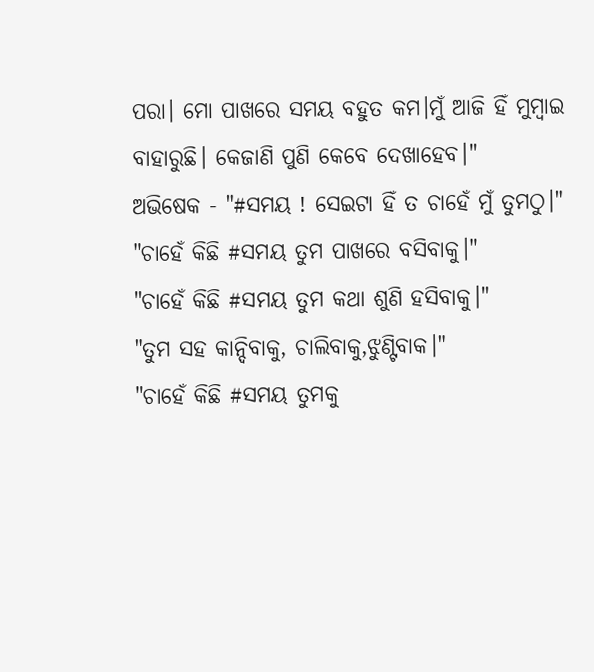ପରା। ମୋ ପାଖରେ ସମୟ ବହୁତ କମ।ମୁଁ ଆଜି ହିଁ ମୁମ୍ବାଇ ବାହାରୁଛି। କେଜାଣି ପୁଣି କେବେ ଦେଖାହେବ।"
ଅଭିଷେକ - "#ସମୟ ! ସେଇଟା ହିଁ ତ ଚାହେଁ ମୁଁ ତୁମଠୁ।"
"ଚାହେଁ କିଛି #ସମୟ ତୁମ ପାଖରେ ବସିବାକୁ।"
"ଚାହେଁ କିଛି #ସମୟ ତୁମ କଥା ଶୁଣି ହସିବାକୁ।"
"ତୁମ ସହ କାନ୍ଦିବାକୁ, ଚାଲିବାକୁ,ଝୁଣ୍ଟିବାକ।"
"ଚାହେଁ କିଛି #ସମୟ ତୁମକୁ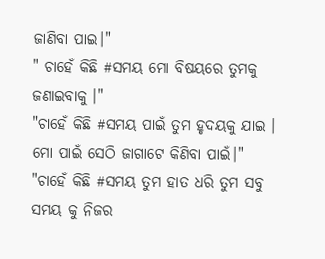ଜାଣିବା ପାଇ।"
" ଚାହେଁ କିଛି #ସମୟ ମୋ ବିଷୟରେ ତୁମକୁ ଜଣାଇବାକୁ ।"
"ଚାହେଁ କିଛି #ସମୟ ପାଇଁ ତୁମ ହୃଦୟକୁ ଯାଇ ।
ମୋ ପାଇଁ ସେଠି ଜାଗାଟେ କିଣିବା ପାଇଁ।"
"ଚାହେଁ କିଛି #ସମୟ ତୁମ ହାତ ଧରି ତୁମ ସବୁ
ସମୟ କୁ ନିଜର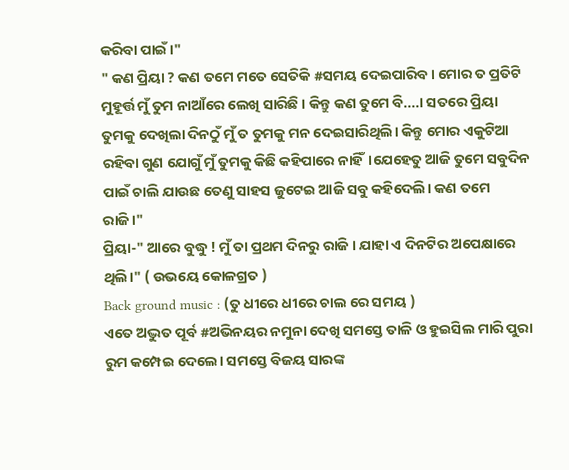କରିବା ପାଇଁ।"
" କଣ ପ୍ରିୟା ? କଣ ତମେ ମତେ ସେତିକି #ସମୟ ଦେଇପାରିବ। ମୋର ତ ପ୍ରତିଟି ମୁହୂର୍ତ୍ତ ମୁଁ ତୁମ ନାଆଁରେ ଲେଖି ସାରିଛି । କିନ୍ତୁ କଣ ତୁମେ ବି....। ସତରେ ପ୍ରିୟା ତୁମକୁ ଦେଖିଲା ଦିନଠୁଁ ମୁଁ ତ ତୁମକୁ ମନ ଦେଇସାରିଥିଲି। କିନ୍ତୁ ମୋର ଏକୁଟିଆ ରହିବା ଗୁଣ ଯୋଗୁଁ ମୁଁ ତୁମକୁ କିଛି କହିପାରେ ନାହିଁ।ଯେହେତୁ ଆଜି ତୁମେ ସବୁଦିନ ପାଇଁ ଚାଲି ଯାଉଛ ତେଣୁ ସାହସ ଜୁଟେଇ ଆଜି ସବୁ କହିଦେଲି। କଣ ତମେ ରାଜି।"
ପ୍ରିୟା-" ଆରେ ବୁଦ୍ଧୁ ! ମୁଁ ତା ପ୍ରଥମ ଦିନରୁ ରାଜି । ଯାହା ଏ ଦିନଟିର ଅପେକ୍ଷାରେ ଥିଲି।" ( ଉଭୟେ କୋଳଗ୍ରତ )
Back ground music : (ତୁ ଧୀରେ ଧୀରେ ଚାଲ ରେ ସମୟ )
ଏତେ ଅଦ୍ଭୁତ ପୂର୍ବ #ଅଭିନୟର ନମୁନା ଦେଖି ସମସ୍ତେ ତାଳି ଓ ହୁଇସିଲ ମାରି ପୁରା ରୁମ କମ୍ପେଇ ଦେଲେ। ସମସ୍ତେ ବିଜୟ ସାରଙ୍କ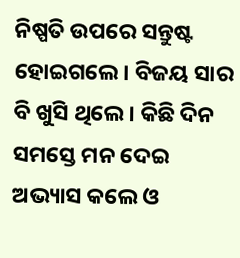ନିଷ୍ପତି ଉପରେ ସନ୍ତୁଷ୍ଟ ହୋଇଗଲେ। ବିଜୟ ସାର ବି ଖୁସି ଥିଲେ। କିଛି ଦିନ ସମସ୍ତେ ମନ ଦେଇ ଅଭ୍ୟାସ କଲେ ଓ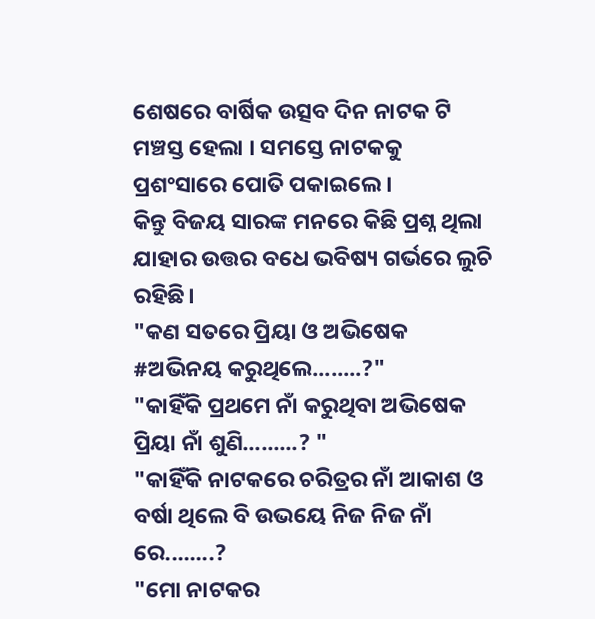ଶେଷରେ ବାର୍ଷିକ ଉତ୍ସବ ଦିନ ନାଟକ ଟି ମଞ୍ଚସ୍ତ ହେଲା । ସମସ୍ତେ ନାଟକକୁ ପ୍ରଶଂସାରେ ପୋତି ପକାଇଲେ।
କିନ୍ତୁ ବିଜୟ ସାରଙ୍କ ମନରେ କିଛି ପ୍ରଶ୍ନ ଥିଲା ଯାହାର ଉତ୍ତର ବଧେ ଭବିଷ୍ୟ ଗର୍ଭରେ ଲୁଚି ରହିଛି।
"କଣ ସତରେ ପ୍ରିୟା ଓ ଅଭିଷେକ #ଅଭିନୟ କରୁଥିଲେ........?"
"କାହିଁକି ପ୍ରଥମେ ନାଁ କରୁଥିବା ଅଭିଷେକ ପ୍ରିୟା ନାଁ ଶୁଣି.........? "
"କାହିଁକି ନାଟକରେ ଚରିତ୍ରର ନାଁ ଆକାଶ ଓ ବର୍ଷା ଥିଲେ ବି ଉଭୟେ ନିଜ ନିଜ ନାଁ ରେ........?
"ମୋ ନାଟକର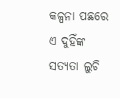କଳ୍ପନା ପଛରେ ଏ ଦୁହିଁଙ୍କ ସତ୍ୟତା ଲୁଚି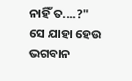ନାହିଁ ତ....?"
ସେ ଯାହା ହେଉ ଭଗବାନ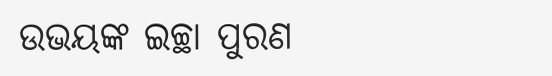ଉଭୟଙ୍କ ଇଚ୍ଛା ପୁରଣ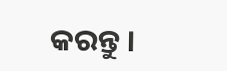କରନ୍ତୁ ।